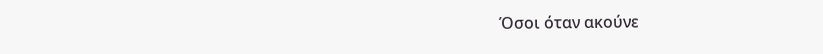Όσοι όταν ακούνε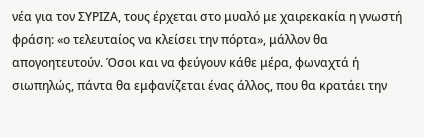νέα για τον ΣΥΡΙΖΑ, τους έρχεται στο μυαλό με χαιρεκακία η γνωστή φράση: «ο τελευταίος να κλείσει την πόρτα», μάλλον θα απογοητευτούν. Όσοι και να φεύγουν κάθε μέρα, φωναχτά ή σιωπηλώς, πάντα θα εμφανίζεται ένας άλλος, που θα κρατάει την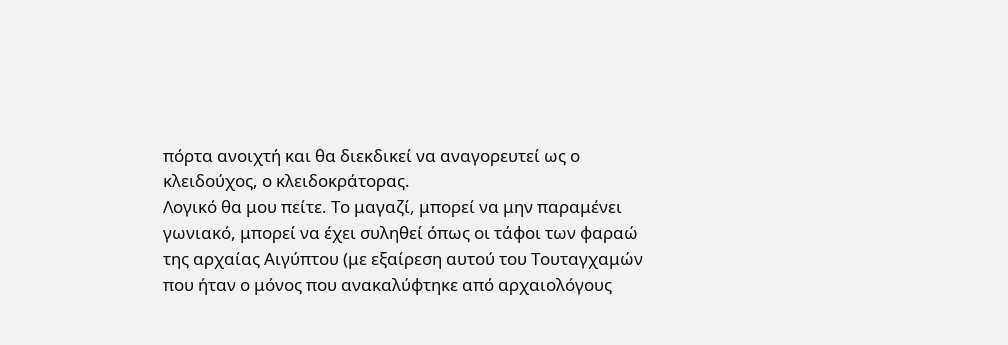πόρτα ανοιχτή και θα διεκδικεί να αναγορευτεί ως ο κλειδούχος, ο κλειδοκράτορας.
Λογικό θα μου πείτε. Το μαγαζί, μπορεί να μην παραμένει γωνιακό, μπορεί να έχει συληθεί όπως οι τάφοι των φαραώ της αρχαίας Αιγύπτου (με εξαίρεση αυτού του Τουταγχαμών που ήταν ο μόνος που ανακαλύφτηκε από αρχαιολόγους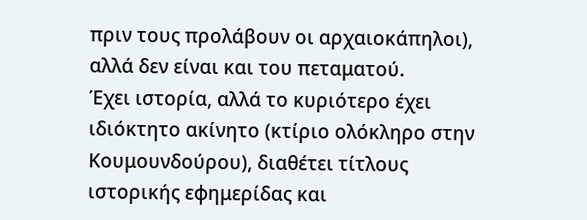πριν τους προλάβουν οι αρχαιοκάπηλοι), αλλά δεν είναι και του πεταματού.
Έχει ιστορία, αλλά το κυριότερο έχει ιδιόκτητο ακίνητο (κτίριο ολόκληρο στην Κουμουνδούρου), διαθέτει τίτλους ιστορικής εφημερίδας και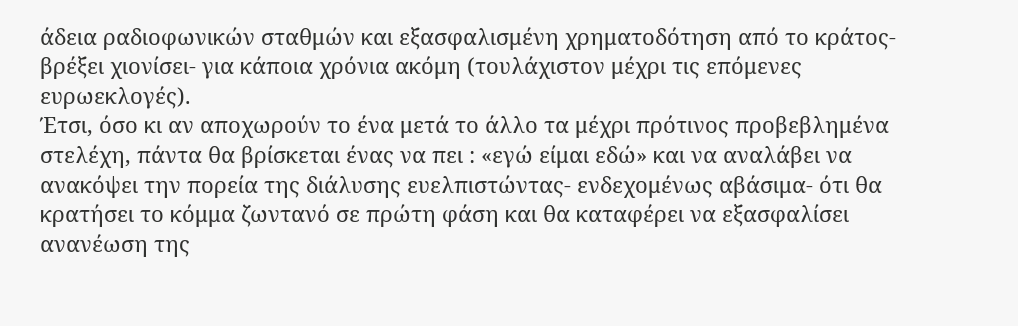άδεια ραδιοφωνικών σταθμών και εξασφαλισμένη χρηματοδότηση από το κράτος- βρέξει χιονίσει- για κάποια χρόνια ακόμη (τουλάχιστον μέχρι τις επόμενες ευρωεκλογές).
Έτσι, όσο κι αν αποχωρούν το ένα μετά το άλλο τα μέχρι πρότινος προβεβλημένα στελέχη, πάντα θα βρίσκεται ένας να πει : «εγώ είμαι εδώ» και να αναλάβει να ανακόψει την πορεία της διάλυσης ευελπιστώντας- ενδεχομένως αβάσιμα- ότι θα κρατήσει το κόμμα ζωντανό σε πρώτη φάση και θα καταφέρει να εξασφαλίσει ανανέωση της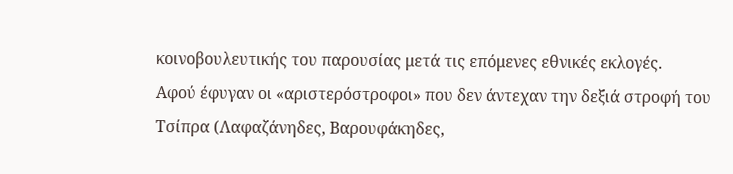κοινοβουλευτικής του παρουσίας μετά τις επόμενες εθνικές εκλογές.
Αφού έφυγαν οι «αριστερόστροφοι» που δεν άντεχαν την δεξιά στροφή του Τσίπρα (Λαφαζάνηδες, Βαρουφάκηδες,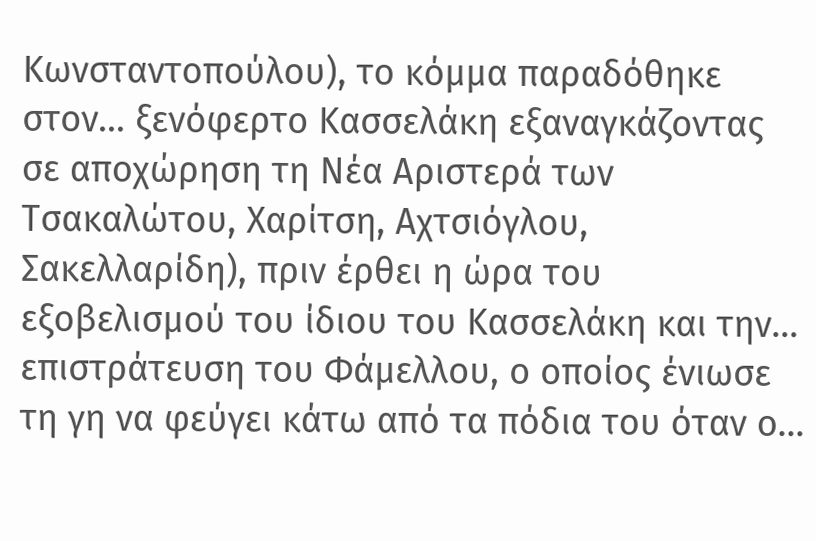Κωνσταντοπούλου), το κόμμα παραδόθηκε στον… ξενόφερτο Κασσελάκη εξαναγκάζοντας σε αποχώρηση τη Νέα Αριστερά των Τσακαλώτου, Χαρίτση, Αχτσιόγλου, Σακελλαρίδη), πριν έρθει η ώρα του εξοβελισμού του ίδιου του Κασσελάκη και την… επιστράτευση του Φάμελλου, ο οποίος ένιωσε τη γη να φεύγει κάτω από τα πόδια του όταν ο…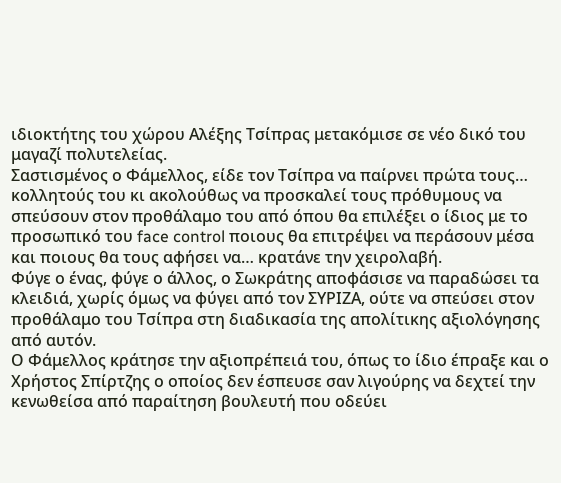ιδιοκτήτης του χώρου Αλέξης Τσίπρας μετακόμισε σε νέο δικό του μαγαζί πολυτελείας.
Σαστισμένος ο Φάμελλος, είδε τον Τσίπρα να παίρνει πρώτα τους… κολλητούς του κι ακολούθως να προσκαλεί τους πρόθυμους να σπεύσουν στον προθάλαμο του από όπου θα επιλέξει ο ίδιος με το προσωπικό του face control ποιους θα επιτρέψει να περάσουν μέσα και ποιους θα τους αφήσει να… κρατάνε την χειρολαβή.
Φύγε ο ένας, φύγε ο άλλος, ο Σωκράτης αποφάσισε να παραδώσει τα κλειδιά, χωρίς όμως να φύγει από τον ΣΥΡΙΖΑ, ούτε να σπεύσει στον προθάλαμο του Τσίπρα στη διαδικασία της απολίτικης αξιολόγησης από αυτόν.
Ο Φάμελλος κράτησε την αξιοπρέπειά του, όπως το ίδιο έπραξε και ο Χρήστος Σπίρτζης ο οποίος δεν έσπευσε σαν λιγούρης να δεχτεί την κενωθείσα από παραίτηση βουλευτή που οδεύει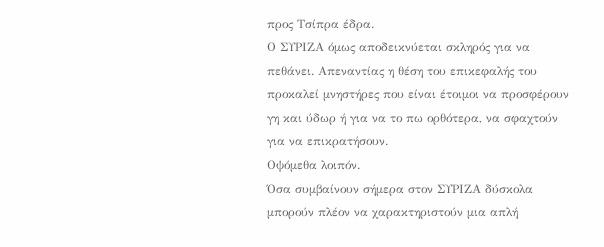προς Τσίπρα έδρα.
Ο ΣΥΡΙΖΑ όμως αποδεικνύεται σκληρός για να πεθάνει. Απεναντίας η θέση του επικεφαλής του προκαλεί μνηστήρες που είναι έτοιμοι να προσφέρουν γη και ύδωρ ή για να το πω ορθότερα, να σφαχτούν για να επικρατήσουν.
Οψόμεθα λοιπόν.
Όσα συμβαίνουν σήμερα στον ΣΥΡΙΖΑ δύσκολα μπορούν πλέον να χαρακτηριστούν μια απλή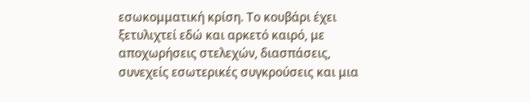εσωκομματική κρίση. Το κουβάρι έχει ξετυλιχτεί εδώ και αρκετό καιρό, με αποχωρήσεις στελεχών, διασπάσεις, συνεχείς εσωτερικές συγκρούσεις και μια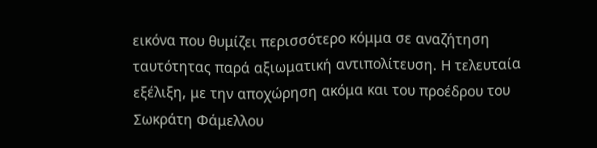εικόνα που θυμίζει περισσότερο κόμμα σε αναζήτηση ταυτότητας παρά αξιωματική αντιπολίτευση. Η τελευταία εξέλιξη, με την αποχώρηση ακόμα και του προέδρου του Σωκράτη Φάμελλου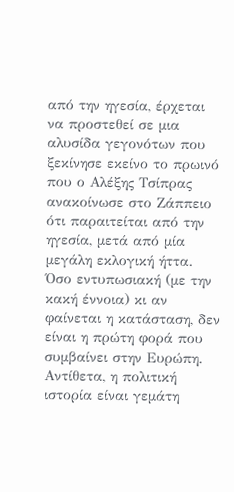από την ηγεσία, έρχεται να προστεθεί σε μια αλυσίδα γεγονότων που ξεκίνησε εκείνο το πρωινό που ο Αλέξης Τσίπρας ανακοίνωσε στο Ζάππειο ότι παραιτείται από την ηγεσία, μετά από μία μεγάλη εκλογική ήττα.
Όσο εντυπωσιακή (με την κακή έννοια) κι αν φαίνεται η κατάσταση, δεν είναι η πρώτη φορά που συμβαίνει στην Ευρώπη. Αντίθετα, η πολιτική ιστορία είναι γεμάτη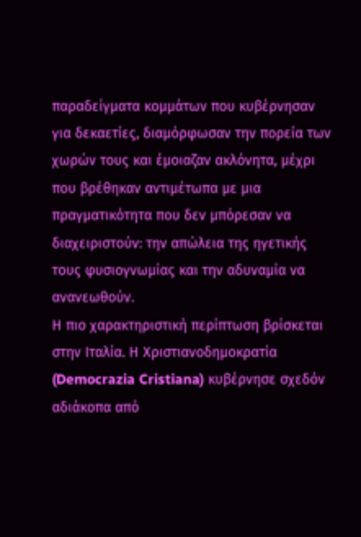παραδείγματα κομμάτων που κυβέρνησαν για δεκαετίες, διαμόρφωσαν την πορεία των χωρών τους και έμοιαζαν ακλόνητα, μέχρι που βρέθηκαν αντιμέτωπα με μια πραγματικότητα που δεν μπόρεσαν να διαχειριστούν: την απώλεια της ηγετικής τους φυσιογνωμίας και την αδυναμία να ανανεωθούν.
Η πιο χαρακτηριστική περίπτωση βρίσκεται στην Ιταλία. Η Χριστιανοδημοκρατία (Democrazia Cristiana) κυβέρνησε σχεδόν αδιάκοπα από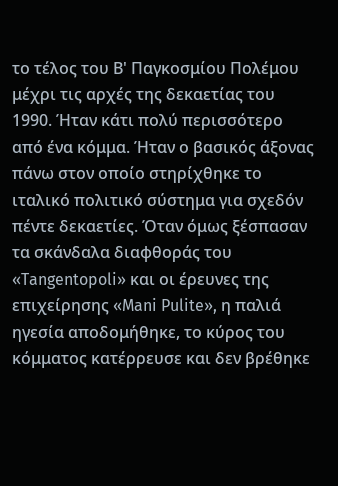το τέλος του Β' Παγκοσμίου Πολέμου μέχρι τις αρχές της δεκαετίας του 1990. Ήταν κάτι πολύ περισσότερο από ένα κόμμα. Ήταν ο βασικός άξονας πάνω στον οποίο στηρίχθηκε το ιταλικό πολιτικό σύστημα για σχεδόν πέντε δεκαετίες. Όταν όμως ξέσπασαν τα σκάνδαλα διαφθοράς του «Tangentopoli» και οι έρευνες της επιχείρησης «Mani Pulite», η παλιά ηγεσία αποδομήθηκε, το κύρος του κόμματος κατέρρευσε και δεν βρέθηκε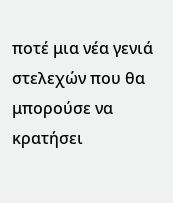ποτέ μια νέα γενιά στελεχών που θα μπορούσε να κρατήσει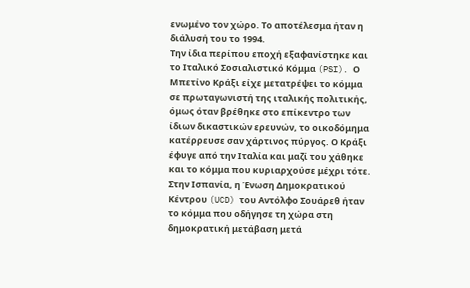ενωμένο τον χώρο. Το αποτέλεσμα ήταν η διάλυσή του το 1994.
Την ίδια περίπου εποχή εξαφανίστηκε και το Ιταλικό Σοσιαλιστικό Κόμμα (PSI). Ο Μπετίνο Κράξι είχε μετατρέψει το κόμμα σε πρωταγωνιστή της ιταλικής πολιτικής, όμως όταν βρέθηκε στο επίκεντρο των ίδιων δικαστικών ερευνών, το οικοδόμημα κατέρρευσε σαν χάρτινος πύργος. Ο Κράξι έφυγε από την Ιταλία και μαζί του χάθηκε και το κόμμα που κυριαρχούσε μέχρι τότε.
Στην Ισπανία, η Ένωση Δημοκρατικού Κέντρου (UCD) του Αντόλφο Σουάρεθ ήταν το κόμμα που οδήγησε τη χώρα στη δημοκρατική μετάβαση μετά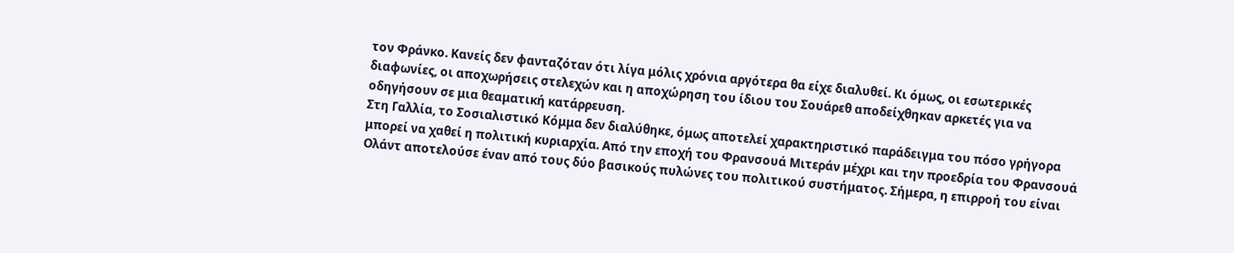τον Φράνκο. Κανείς δεν φανταζόταν ότι λίγα μόλις χρόνια αργότερα θα είχε διαλυθεί. Κι όμως, οι εσωτερικές διαφωνίες, οι αποχωρήσεις στελεχών και η αποχώρηση του ίδιου του Σουάρεθ αποδείχθηκαν αρκετές για να οδηγήσουν σε μια θεαματική κατάρρευση.
Στη Γαλλία, το Σοσιαλιστικό Κόμμα δεν διαλύθηκε, όμως αποτελεί χαρακτηριστικό παράδειγμα του πόσο γρήγορα μπορεί να χαθεί η πολιτική κυριαρχία. Από την εποχή του Φρανσουά Μιτεράν μέχρι και την προεδρία του Φρανσουά Ολάντ αποτελούσε έναν από τους δύο βασικούς πυλώνες του πολιτικού συστήματος. Σήμερα, η επιρροή του είναι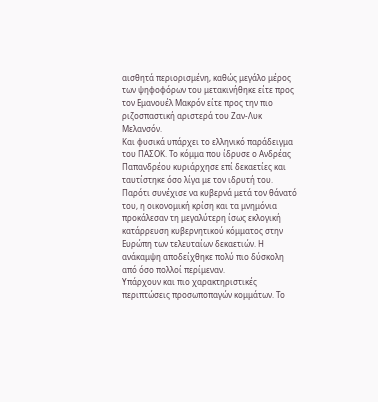αισθητά περιορισμένη, καθώς μεγάλο μέρος των ψηφοφόρων του μετακινήθηκε είτε προς τον Εμανουέλ Μακρόν είτε προς την πιο ριζοσπαστική αριστερά του Ζαν-Λυκ Μελανσόν.
Και φυσικά υπάρχει το ελληνικό παράδειγμα του ΠΑΣΟΚ. Το κόμμα που ίδρυσε ο Ανδρέας Παπανδρέου κυριάρχησε επί δεκαετίες και ταυτίστηκε όσο λίγα με τον ιδρυτή του. Παρότι συνέχισε να κυβερνά μετά τον θάνατό του, η οικονομική κρίση και τα μνημόνια προκάλεσαν τη μεγαλύτερη ίσως εκλογική κατάρρευση κυβερνητικού κόμματος στην Ευρώπη των τελευταίων δεκαετιών. Η ανάκαμψη αποδείχθηκε πολύ πιο δύσκολη από όσο πολλοί περίμεναν.
Υπάρχουν και πιο χαρακτηριστικές περιπτώσεις προσωποπαγών κομμάτων. Το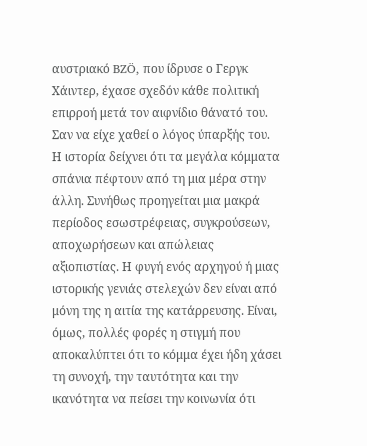αυστριακό BZÖ, που ίδρυσε ο Γεργκ Χάιντερ, έχασε σχεδόν κάθε πολιτική επιρροή μετά τον αιφνίδιο θάνατό του. Σαν να είχε χαθεί ο λόγος ύπαρξής του.
Η ιστορία δείχνει ότι τα μεγάλα κόμματα σπάνια πέφτουν από τη μια μέρα στην άλλη. Συνήθως προηγείται μια μακρά περίοδος εσωστρέφειας, συγκρούσεων, αποχωρήσεων και απώλειας αξιοπιστίας. Η φυγή ενός αρχηγού ή μιας ιστορικής γενιάς στελεχών δεν είναι από μόνη της η αιτία της κατάρρευσης. Είναι, όμως, πολλές φορές η στιγμή που αποκαλύπτει ότι το κόμμα έχει ήδη χάσει τη συνοχή, την ταυτότητα και την ικανότητα να πείσει την κοινωνία ότι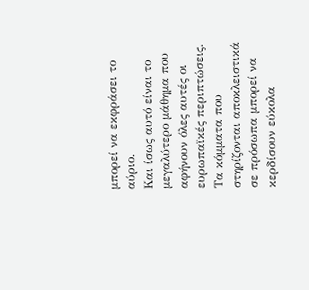μπορεί να εκφράσει το αύριο.
Και ίσως αυτό είναι το μεγαλύτερο μάθημα που αφήνουν όλες αυτές οι ευρωπαϊκές περιπτώσεις. Τα κόμματα που στηρίζονται αποκλειστικά σε πρόσωπα μπορεί να κερδίσουν εύκολα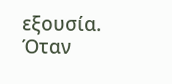εξουσία. Όταν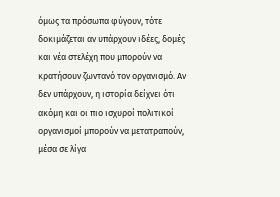όμως τα πρόσωπα φύγουν, τότε δοκιμάζεται αν υπάρχουν ιδέες, δομές και νέα στελέχη που μπορούν να κρατήσουν ζωντανό τον οργανισμό. Αν δεν υπάρχουν, η ιστορία δείχνει ότι ακόμη και οι πιο ισχυροί πολιτικοί οργανισμοί μπορούν να μετατραπούν, μέσα σε λίγα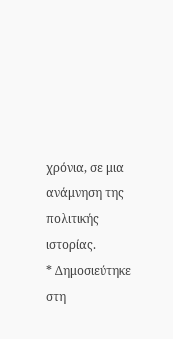χρόνια, σε μια ανάμνηση της πολιτικής ιστορίας.
* Δημοσιεύτηκε στη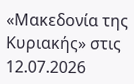«Μακεδονία της Κυριακής» στις 12.07.2026